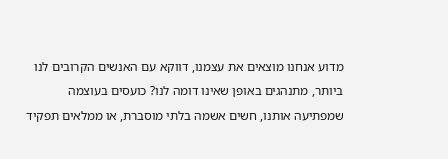מדוע אנחנו מוצאים את עצמנו, דווקא עם האנשים הקרובים לנו ביותר, מתנהגים באופן שאינו דומה לנו? כועסים בעוצמה שמפתיעה אותנו, חשים אשמה בלתי מוסברת, או ממלאים תפקיד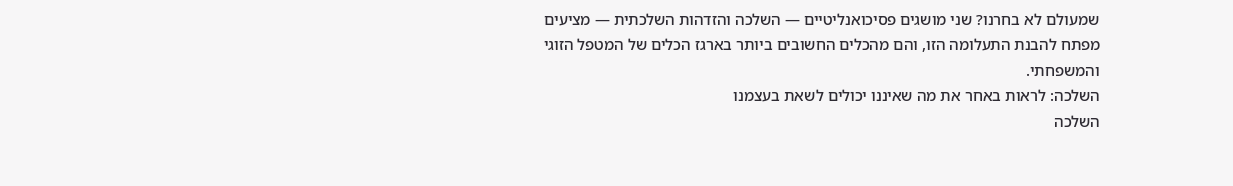שמעולם לא בחרנו? שני מושגים פסיכואנליטיים — השלכה והזדהות השלכתית — מציעים מפתח להבנת התעלומה הזו, והם מהכלים החשובים ביותר בארגז הכלים של המטפל הזוגי והמשפחתי.
השלכה: לראות באחר את מה שאיננו יכולים לשאת בעצמנו
השלכה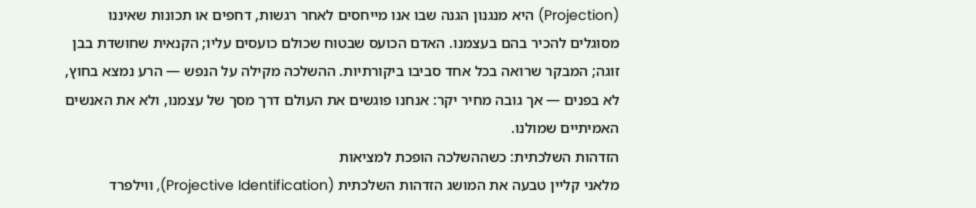(Projection) היא מנגנון הגנה שבו אנו מייחסים לאחר רגשות, דחפים או תכונות שאיננו מסוגלים להכיר בהם בעצמנו. האדם הכועס שבטוח שכולם כועסים עליו; הקנאית שחושדת בבן זוגה; המבקר שרואה בכל אחד סביבו ביקורתיות. ההשלכה מקילה על הנפש — הרע נמצא בחוץ, לא בפנים — אך גובה מחיר יקר: אנחנו פוגשים את העולם דרך מסך של עצמנו, ולא את האנשים האמיתיים שמולנו.
הזדהות השלכתית: כשההשלכה הופכת למציאות
מלאני קליין טבעה את המושג הזדהות השלכתית (Projective Identification), ווילפרד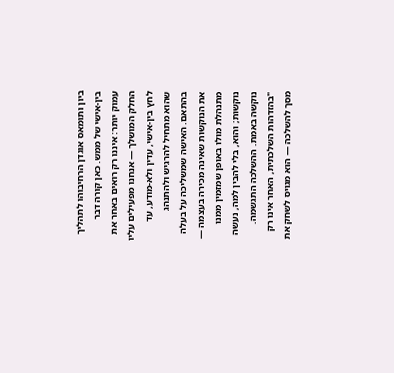ביון ותומאס אוגדן הרחיבוהו לתהליך בין-אישי של ממש. כאן קורה דבר עמוק יותר: איננו רק רואים באחר את החלק המושלך — אנחנו מפעילים עליו לחץ בין-אישי, עדין ולא-מודע, עד שהוא מתחיל להרגיש ולהתנהג בהתאם. האישה שמשליכה על בעלה את הנוקשות שאינה מכירה בעצמה — מתנהלת מולו באופן שמזמין ממנו נוקשות; והוא, בלי להבין למה, נעשה נוקשה באמת. ההשלכה התגשמה.
"בהזדהות השלכתית, האחר אינו רק מסך להשלכה — הוא מגויס לשחק את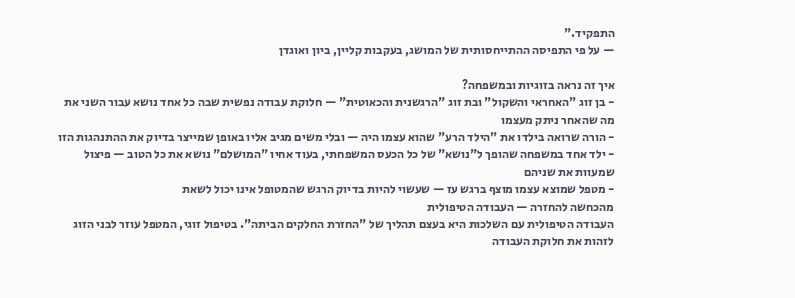התפקיד."
— על פי התפיסה ההתייחסותית של המושג, בעקבות קליין, ביון ואוגדן

איך זה נראה בזוגיות ובמשפחה?
- בן זוג "האחראי והשקול" ובת זוג "הרגשנית והכאוטית" — חלוקת עבודה נפשית שבה כל אחד נושא עבור השני את מה שהאחר ניתק מעצמו
- הורה שרואה בילדו את "הילד הרע" שהוא עצמו היה — ובלי משים מגיב אליו באופן שמייצר בדיוק את ההתנהגות הזו
- ילד אחד במשפחה שהופך ל"נושא" של כל הכעס המשפחתי, בעוד אחיו "המושלם" נושא את כל הטוב — פיצול שמעוות את שניהם
- מטפל שמוצא עצמו מוצף ברגש עז — שעשוי להיות בדיוק הרגש שהמטופל אינו יכול לשאת
מהכחשה להחזרה — העבודה הטיפולית
העבודה הטיפולית עם השלכות היא בעצם תהליך של "החזרת החלקים הביתה". בטיפול זוגי, המטפל עוזר לבני הזוג לזהות את חלוקת העבודה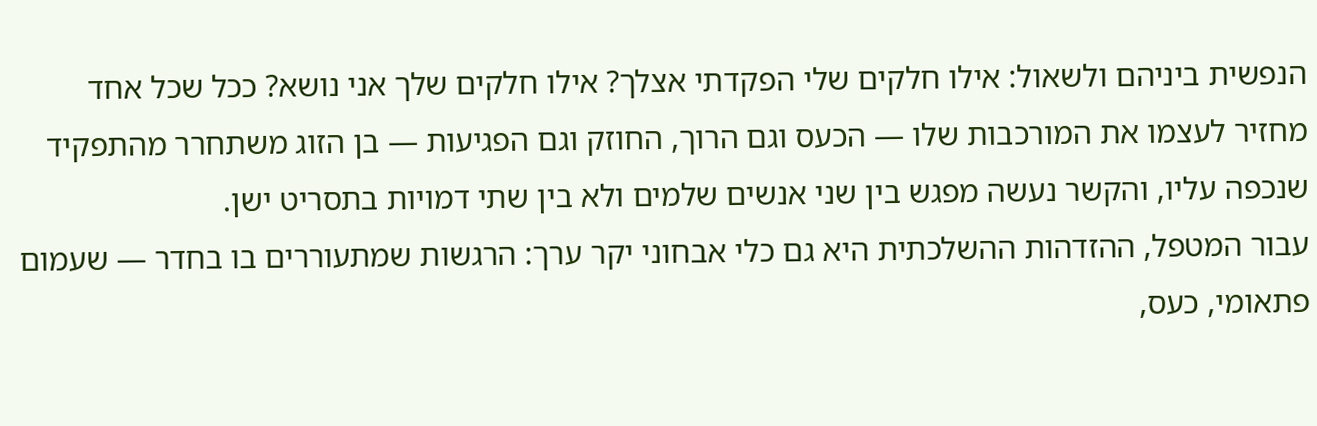הנפשית ביניהם ולשאול: אילו חלקים שלי הפקדתי אצלך? אילו חלקים שלך אני נושא? ככל שכל אחד מחזיר לעצמו את המורכבות שלו — הכעס וגם הרוך, החוזק וגם הפגיעות — בן הזוג משתחרר מהתפקיד שנכפה עליו, והקשר נעשה מפגש בין שני אנשים שלמים ולא בין שתי דמויות בתסריט ישן.
עבור המטפל, ההזדהות ההשלכתית היא גם כלי אבחוני יקר ערך: הרגשות שמתעוררים בו בחדר — שעמום פתאומי, כעס,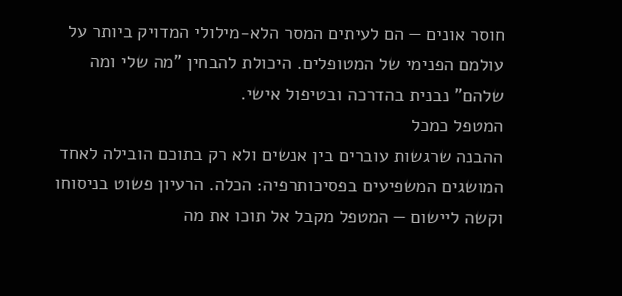חוסר אונים — הם לעיתים המסר הלא-מילולי המדויק ביותר על עולמם הפנימי של המטופלים. היכולת להבחין "מה שלי ומה שלהם" נבנית בהדרכה ובטיפול אישי.
המטפל כמכל
ההבנה שרגשות עוברים בין אנשים ולא רק בתוכם הובילה לאחד המושגים המשפיעים בפסיכותרפיה: הכלה. הרעיון פשוט בניסוחו וקשה ליישום — המטפל מקבל אל תוכו את מה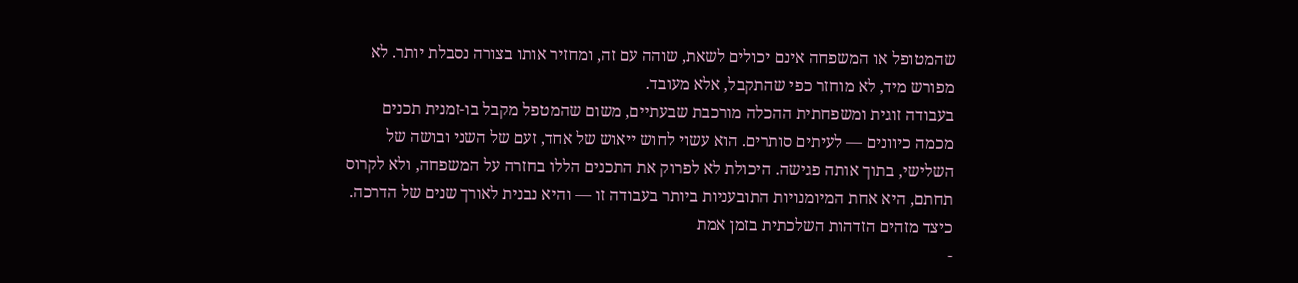שהמטופל או המשפחה אינם יכולים לשאת, שוהה עם זה, ומחזיר אותו בצורה נסבלת יותר. לא מפורש מיד, לא מוחזר כפי שהתקבל, אלא מעובד.
בעבודה זוגית ומשפחתית ההכלה מורכבת שבעתיים, משום שהמטפל מקבל בו-זמנית תכנים מכמה כיוונים — לעיתים סותרים. הוא עשוי לחוש ייאוש של אחד, זעם של השני ובושה של השלישי, בתוך אותה פגישה. היכולת לא לפרוק את התכנים הללו בחזרה על המשפחה, ולא לקרוס תחתם, היא אחת המיומנויות התובעניות ביותר בעבודה זו — והיא נבנית לאורך שנים של הדרכה.
כיצד מזהים הזדהות השלכתית בזמן אמת
-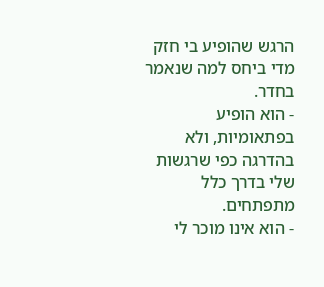הרגש שהופיע בי חזק מדי ביחס למה שנאמר בחדר.
- הוא הופיע בפתאומיות, ולא בהדרגה כפי שרגשות שלי בדרך כלל מתפתחים.
- הוא אינו מוכר לי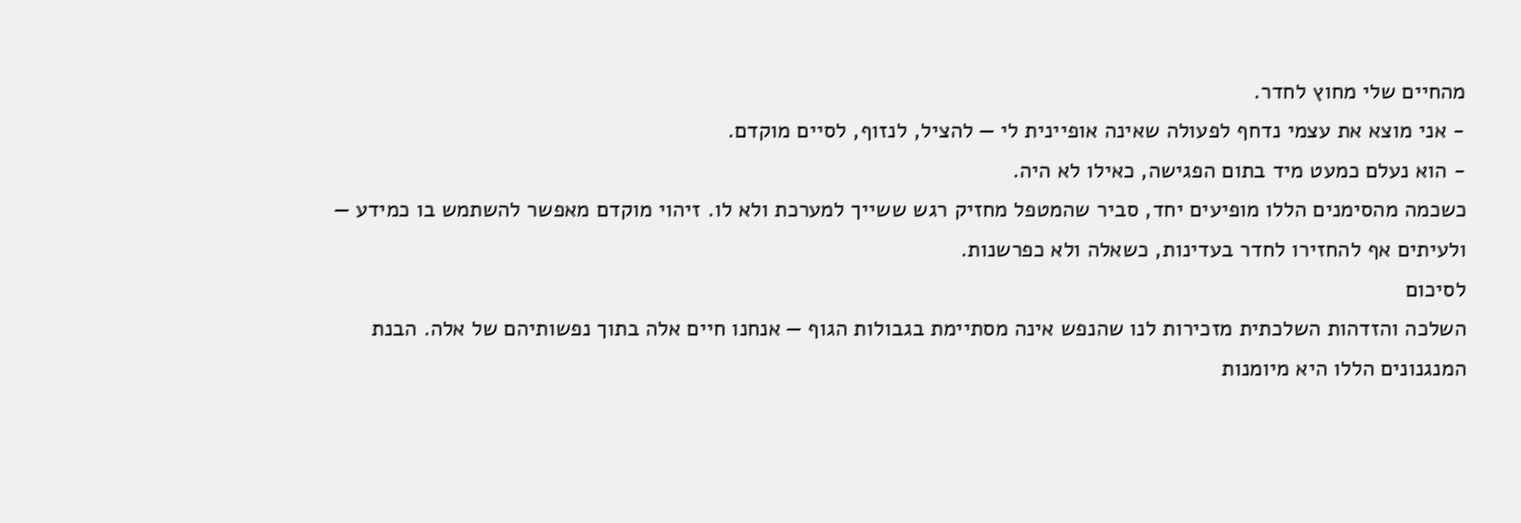מהחיים שלי מחוץ לחדר.
- אני מוצא את עצמי נדחף לפעולה שאינה אופיינית לי — להציל, לנזוף, לסיים מוקדם.
- הוא נעלם כמעט מיד בתום הפגישה, כאילו לא היה.
כשכמה מהסימנים הללו מופיעים יחד, סביר שהמטפל מחזיק רגש ששייך למערכת ולא לו. זיהוי מוקדם מאפשר להשתמש בו כמידע — ולעיתים אף להחזירו לחדר בעדינות, כשאלה ולא כפרשנות.
לסיכום
השלכה והזדהות השלכתית מזכירות לנו שהנפש אינה מסתיימת בגבולות הגוף — אנחנו חיים אלה בתוך נפשותיהם של אלה. הבנת המנגנונים הללו היא מיומנות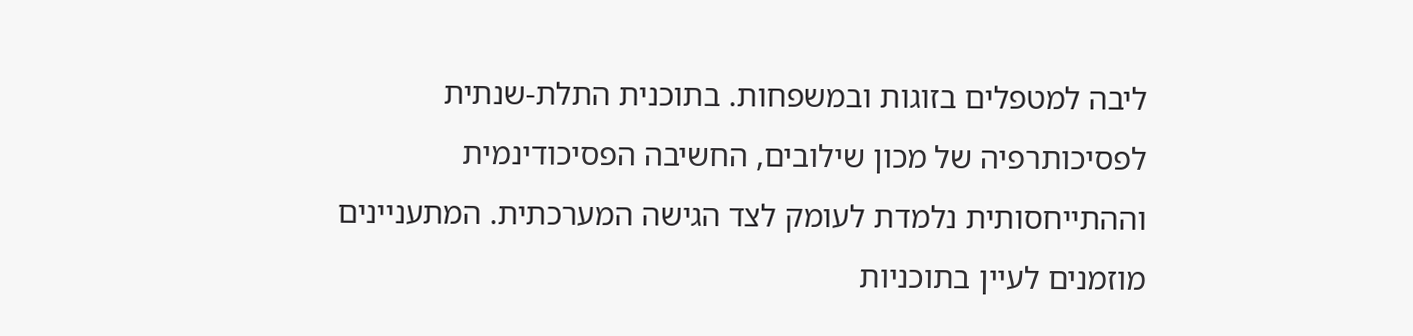ליבה למטפלים בזוגות ובמשפחות. בתוכנית התלת-שנתית לפסיכותרפיה של מכון שילובים, החשיבה הפסיכודינמית וההתייחסותית נלמדת לעומק לצד הגישה המערכתית. המתעניינים מוזמנים לעיין בתוכניות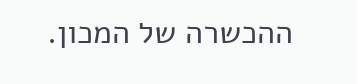ההכשרה של המכון.